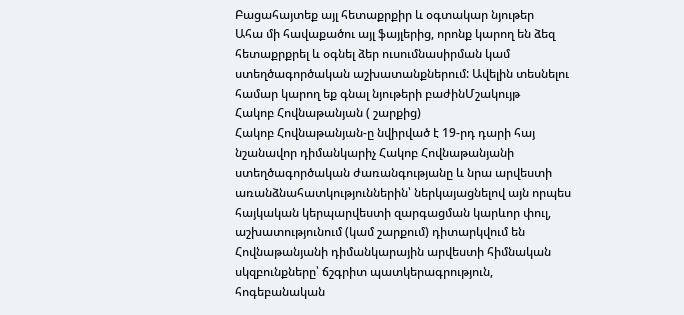Բացահայտեք այլ հետաքրքիր և օգտակար նյութեր
Ահա մի հավաքածու այլ ֆայլերից, որոնք կարող են ձեզ հետաքրքրել և օգնել ձեր ուսումնասիրման կամ ստեղծագործական աշխատանքներում: Ավելին տեսնելու համար կարող եք գնալ նյութերի բաժինՄշակույթ
Հակոբ Հովնաթանյան ( շարքից)
Հակոբ Հովնաթանյան-ը նվիրված է 19-րդ դարի հայ նշանավոր դիմանկարիչ Հակոբ Հովնաթանյանի ստեղծագործական ժառանգությանը և նրա արվեստի առանձնահատկություններին՝ ներկայացնելով այն որպես հայկական կերպարվեստի զարգացման կարևոր փուլ, աշխատությունում (կամ շարքում) դիտարկվում են Հովնաթանյանի դիմանկարային արվեստի հիմնական սկզբունքները՝ ճշգրիտ պատկերագրություն, հոգեբանական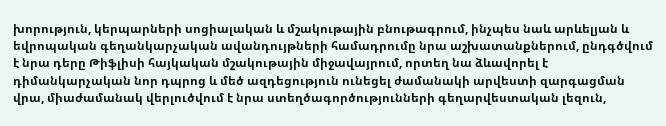խորություն, կերպարների սոցիալական և մշակութային բնութագրում, ինչպես նաև արևելյան և եվրոպական գեղանկարչական ավանդույթների համադրումը նրա աշխատանքներում, ընդգծվում է նրա դերը Թիֆլիսի հայկական մշակութային միջավայրում, որտեղ նա ձևավորել է դիմանկարչական նոր դպրոց և մեծ ազդեցություն ունեցել ժամանակի արվեստի զարգացման վրա, միաժամանակ վերլուծվում է նրա ստեղծագործությունների գեղարվեստական լեզուն,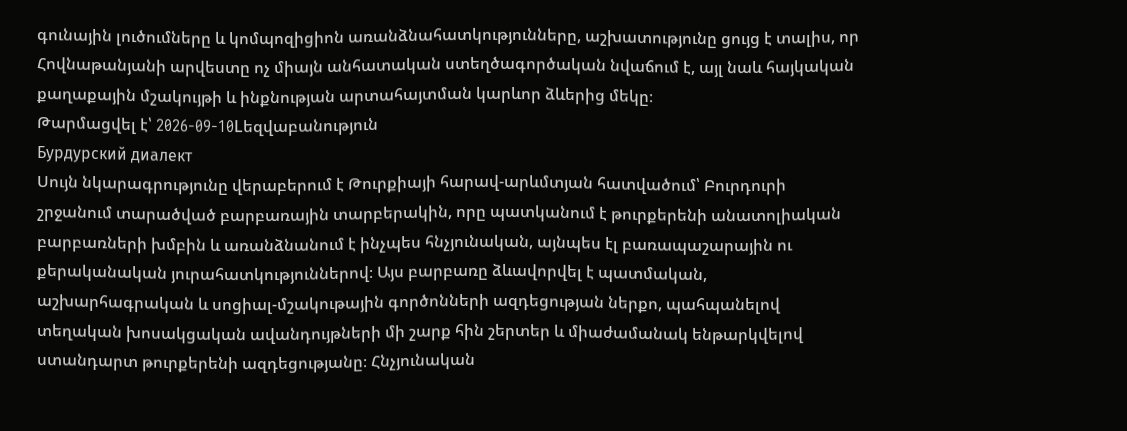գունային լուծումները և կոմպոզիցիոն առանձնահատկությունները, աշխատությունը ցույց է տալիս, որ Հովնաթանյանի արվեստը ոչ միայն անհատական ստեղծագործական նվաճում է, այլ նաև հայկական քաղաքային մշակույթի և ինքնության արտահայտման կարևոր ձևերից մեկը։
Թարմացվել է՝ 2026-09-10Lեզվաբանություն
Бурдурский диалект
Սույն նկարագրությունը վերաբերում է Թուրքիայի հարավ-արևմտյան հատվածում՝ Բուրդուրի շրջանում տարածված բարբառային տարբերակին, որը պատկանում է թուրքերենի անատոլիական բարբառների խմբին և առանձնանում է ինչպես հնչյունական, այնպես էլ բառապաշարային ու քերականական յուրահատկություններով։ Այս բարբառը ձևավորվել է պատմական, աշխարհագրական և սոցիալ-մշակութային գործոնների ազդեցության ներքո, պահպանելով տեղական խոսակցական ավանդույթների մի շարք հին շերտեր և միաժամանակ ենթարկվելով ստանդարտ թուրքերենի ազդեցությանը։ Հնչյունական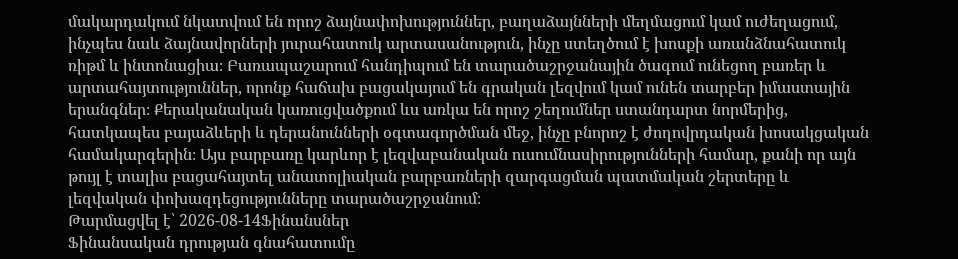մակարդակում նկատվում են որոշ ձայնափոխություններ, բաղաձայնների մեղմացում կամ ուժեղացում, ինչպես նաև ձայնավորների յուրահատուկ արտասանություն, ինչը ստեղծում է խոսքի առանձնահատուկ ռիթմ և ինտոնացիա։ Բառապաշարում հանդիպում են տարածաշրջանային ծագում ունեցող բառեր և արտահայտություններ, որոնք հաճախ բացակայում են գրական լեզվում կամ ունեն տարբեր իմաստային երանգներ։ Քերականական կառուցվածքում ևս առկա են որոշ շեղումներ ստանդարտ նորմերից, հատկապես բայաձևերի և դերանունների օգտագործման մեջ, ինչը բնորոշ է ժողովրդական խոսակցական համակարգերին։ Այս բարբառը կարևոր է լեզվաբանական ուսումնասիրությունների համար, քանի որ այն թույլ է տալիս բացահայտել անատոլիական բարբառների զարգացման պատմական շերտերը և լեզվական փոխազդեցությունները տարածաշրջանում։
Թարմացվել է՝ 2026-08-14Ֆինանսներ
Ֆինանսական դրության գնահատումը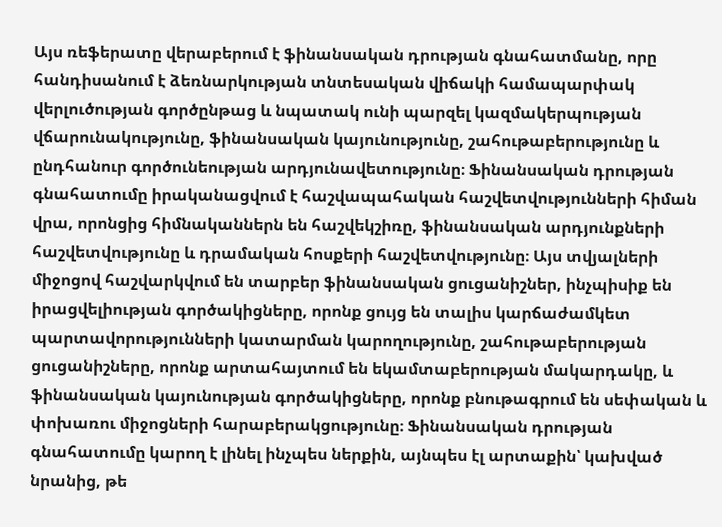Այս ռեֆերատը վերաբերում է ֆինանսական դրության գնահատմանը, որը հանդիսանում է ձեռնարկության տնտեսական վիճակի համապարփակ վերլուծության գործընթաց և նպատակ ունի պարզել կազմակերպության վճարունակությունը, ֆինանսական կայունությունը, շահութաբերությունը և ընդհանուր գործունեության արդյունավետությունը։ Ֆինանսական դրության գնահատումը իրականացվում է հաշվապահական հաշվետվությունների հիման վրա, որոնցից հիմնականներն են հաշվեկշիռը, ֆինանսական արդյունքների հաշվետվությունը և դրամական հոսքերի հաշվետվությունը։ Այս տվյալների միջոցով հաշվարկվում են տարբեր ֆինանսական ցուցանիշներ, ինչպիսիք են իրացվելիության գործակիցները, որոնք ցույց են տալիս կարճաժամկետ պարտավորությունների կատարման կարողությունը, շահութաբերության ցուցանիշները, որոնք արտահայտում են եկամտաբերության մակարդակը, և ֆինանսական կայունության գործակիցները, որոնք բնութագրում են սեփական և փոխառու միջոցների հարաբերակցությունը։ Ֆինանսական դրության գնահատումը կարող է լինել ինչպես ներքին, այնպես էլ արտաքին՝ կախված նրանից, թե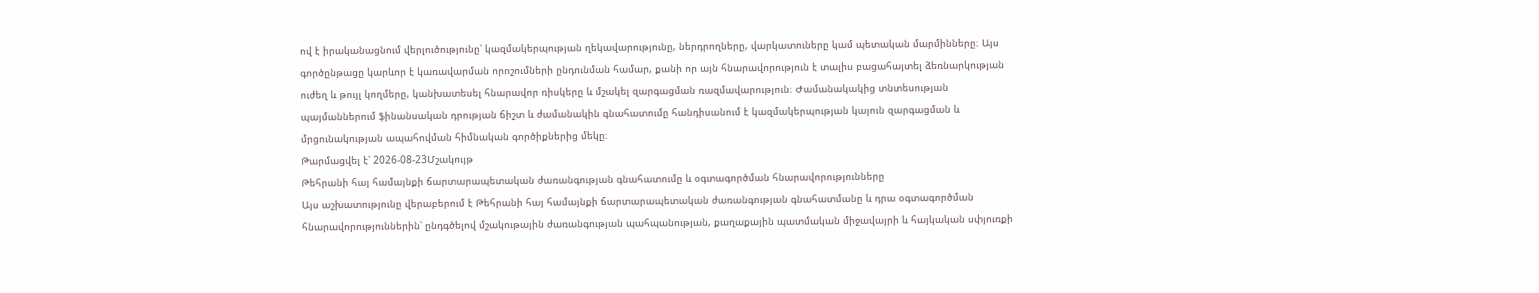ով է իրականացնում վերլուծությունը՝ կազմակերպության ղեկավարությունը, ներդրողները, վարկատուները կամ պետական մարմինները։ Այս գործընթացը կարևոր է կառավարման որոշումների ընդունման համար, քանի որ այն հնարավորություն է տալիս բացահայտել ձեռնարկության ուժեղ և թույլ կողմերը, կանխատեսել հնարավոր ռիսկերը և մշակել զարգացման ռազմավարություն։ Ժամանակակից տնտեսության պայմաններում ֆինանսական դրության ճիշտ և ժամանակին գնահատումը հանդիսանում է կազմակերպության կայուն զարգացման և մրցունակության ապահովման հիմնական գործիքներից մեկը։
Թարմացվել է՝ 2026-08-23Մշակույթ
Թեհրանի հայ համայնքի ճարտարապետական ժառանգության գնահատումը և օգտագործման հնարավորությունները
Այս աշխատությունը վերաբերում է Թեհրանի հայ համայնքի ճարտարապետական ժառանգության գնահատմանը և դրա օգտագործման հնարավորություններին՝ ընդգծելով մշակութային ժառանգության պահպանության, քաղաքային պատմական միջավայրի և հայկական սփյուռքի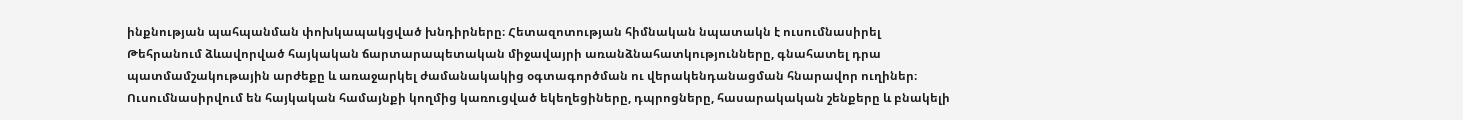ինքնության պահպանման փոխկապակցված խնդիրները։ Հետազոտության հիմնական նպատակն է ուսումնասիրել Թեհրանում ձևավորված հայկական ճարտարապետական միջավայրի առանձնահատկությունները, գնահատել դրա պատմամշակութային արժեքը և առաջարկել ժամանակակից օգտագործման ու վերակենդանացման հնարավոր ուղիներ։ Ուսումնասիրվում են հայկական համայնքի կողմից կառուցված եկեղեցիները, դպրոցները, հասարակական շենքերը և բնակելի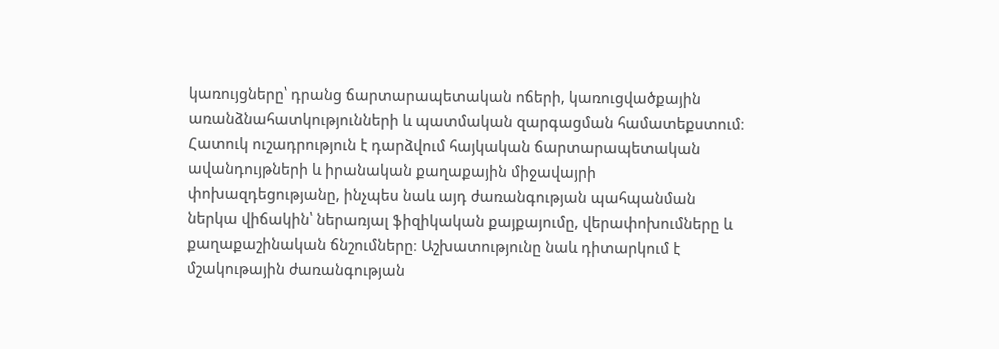կառույցները՝ դրանց ճարտարապետական ոճերի, կառուցվածքային առանձնահատկությունների և պատմական զարգացման համատեքստում։ Հատուկ ուշադրություն է դարձվում հայկական ճարտարապետական ավանդույթների և իրանական քաղաքային միջավայրի փոխազդեցությանը, ինչպես նաև այդ ժառանգության պահպանման ներկա վիճակին՝ ներառյալ ֆիզիկական քայքայումը, վերափոխումները և քաղաքաշինական ճնշումները։ Աշխատությունը նաև դիտարկում է մշակութային ժառանգության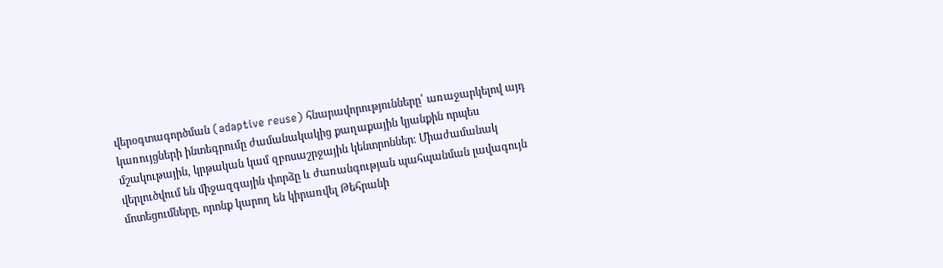վերօգտագործման (adaptive reuse) հնարավորությունները՝ առաջարկելով այդ կառույցների ինտեգրումը ժամանակակից քաղաքային կյանքին որպես մշակութային, կրթական կամ զբոսաշրջային կենտրոններ։ Միաժամանակ վերլուծվում են միջազգային փորձը և ժառանգության պահպանման լավագույն մոտեցումները, որոնք կարող են կիրառվել Թեհրանի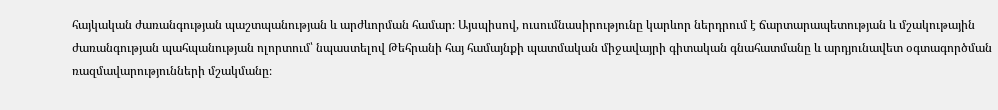հայկական ժառանգության պաշտպանության և արժևորման համար։ Այսպիսով, ուսումնասիրությունը կարևոր ներդրում է ճարտարապետության և մշակութային ժառանգության պահպանության ոլորտում՝ նպաստելով Թեհրանի հայ համայնքի պատմական միջավայրի գիտական գնահատմանը և արդյունավետ օգտագործման ռազմավարությունների մշակմանը։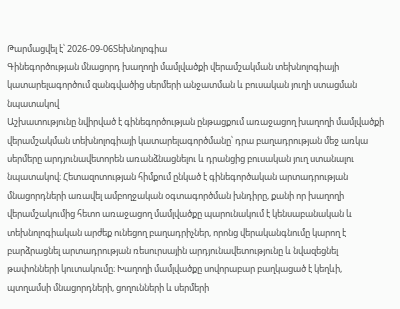Թարմացվել է՝ 2026-09-06Տեխնոլոգիա
Գինեգործության մնացորդ խաղողի մամլվածքի վերամշակման տեխնոլոգիայի կատարելագործում զանգվածից սերմերի անջատման և բուսական յուղի ստացման նպատակով
Աշխատությունը նվիրված է գինեգործության ընթացքում առաջացող խաղողի մամլվածքի վերամշակման տեխնոլոգիայի կատարելագործմանը՝ դրա բաղադրության մեջ առկա սերմերը արդյունավետորեն առանձնացնելու և դրանցից բուսական յուղ ստանալու նպատակով։ Հետազոտության հիմքում ընկած է գինեգործական արտադրության մնացորդների առավել ամբողջական օգտագործման խնդիրը, քանի որ խաղողի վերամշակումից հետո առաջացող մամլվածքը պարունակում է կենսաբանական և տեխնոլոգիական արժեք ունեցող բաղադրիչներ, որոնց վերականգնումը կարող է բարձրացնել արտադրության ռեսուրսային արդյունավետությունը և նվազեցնել թափոնների կուտակումը։ Խաղողի մամլվածքը սովորաբար բաղկացած է կեղևի, պտղամսի մնացորդների, ցողունների և սերմերի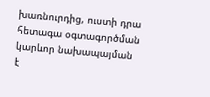խառնուրդից, ուստի դրա հետագա օգտագործման կարևոր նախապայման է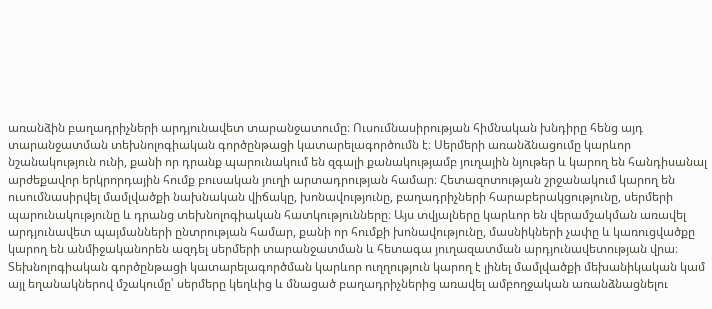առանձին բաղադրիչների արդյունավետ տարանջատումը։ Ուսումնասիրության հիմնական խնդիրը հենց այդ տարանջատման տեխնոլոգիական գործընթացի կատարելագործումն է։ Սերմերի առանձնացումը կարևոր նշանակություն ունի, քանի որ դրանք պարունակում են զգալի քանակությամբ յուղային նյութեր և կարող են հանդիսանալ արժեքավոր երկրորդային հումք բուսական յուղի արտադրության համար։ Հետազոտության շրջանակում կարող են ուսումնասիրվել մամլվածքի նախնական վիճակը, խոնավությունը, բաղադրիչների հարաբերակցությունը, սերմերի պարունակությունը և դրանց տեխնոլոգիական հատկությունները։ Այս տվյալները կարևոր են վերամշակման առավել արդյունավետ պայմանների ընտրության համար, քանի որ հումքի խոնավությունը, մասնիկների չափը և կառուցվածքը կարող են անմիջականորեն ազդել սերմերի տարանջատման և հետագա յուղազատման արդյունավետության վրա։ Տեխնոլոգիական գործընթացի կատարելագործման կարևոր ուղղություն կարող է լինել մամլվածքի մեխանիկական կամ այլ եղանակներով մշակումը՝ սերմերը կեղևից և մնացած բաղադրիչներից առավել ամբողջական առանձնացնելու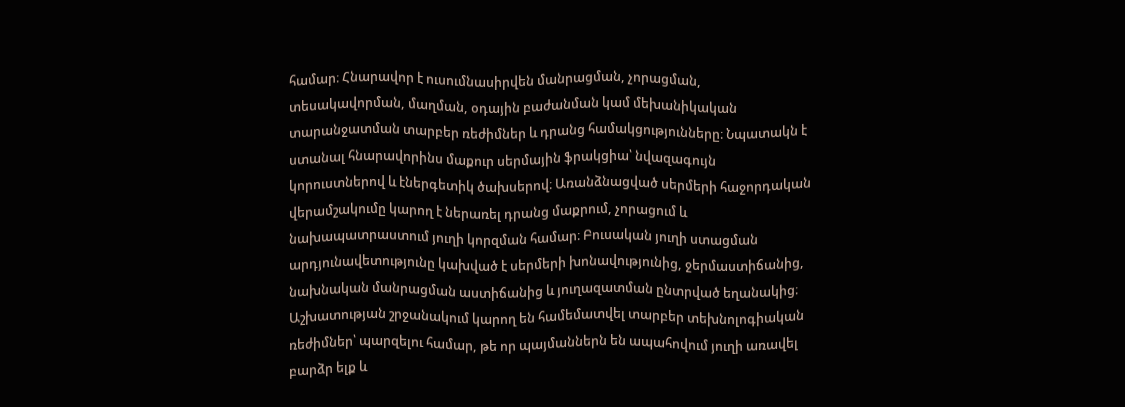համար։ Հնարավոր է ուսումնասիրվեն մանրացման, չորացման, տեսակավորման, մաղման, օդային բաժանման կամ մեխանիկական տարանջատման տարբեր ռեժիմներ և դրանց համակցությունները։ Նպատակն է ստանալ հնարավորինս մաքուր սերմային ֆրակցիա՝ նվազագույն կորուստներով և էներգետիկ ծախսերով։ Առանձնացված սերմերի հաջորդական վերամշակումը կարող է ներառել դրանց մաքրում, չորացում և նախապատրաստում յուղի կորզման համար։ Բուսական յուղի ստացման արդյունավետությունը կախված է սերմերի խոնավությունից, ջերմաստիճանից, նախնական մանրացման աստիճանից և յուղազատման ընտրված եղանակից։ Աշխատության շրջանակում կարող են համեմատվել տարբեր տեխնոլոգիական ռեժիմներ՝ պարզելու համար, թե որ պայմաններն են ապահովում յուղի առավել բարձր ելք և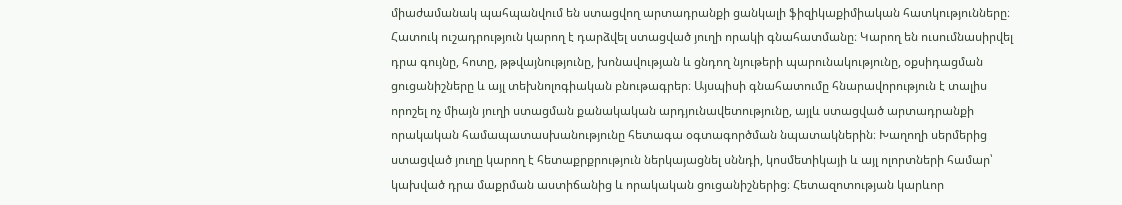միաժամանակ պահպանվում են ստացվող արտադրանքի ցանկալի ֆիզիկաքիմիական հատկությունները։ Հատուկ ուշադրություն կարող է դարձվել ստացված յուղի որակի գնահատմանը։ Կարող են ուսումնասիրվել դրա գույնը, հոտը, թթվայնությունը, խոնավության և ցնդող նյութերի պարունակությունը, օքսիդացման ցուցանիշները և այլ տեխնոլոգիական բնութագրեր։ Այսպիսի գնահատումը հնարավորություն է տալիս որոշել ոչ միայն յուղի ստացման քանակական արդյունավետությունը, այլև ստացված արտադրանքի որակական համապատասխանությունը հետագա օգտագործման նպատակներին։ Խաղողի սերմերից ստացված յուղը կարող է հետաքրքրություն ներկայացնել սննդի, կոսմետիկայի և այլ ոլորտների համար՝ կախված դրա մաքրման աստիճանից և որակական ցուցանիշներից։ Հետազոտության կարևոր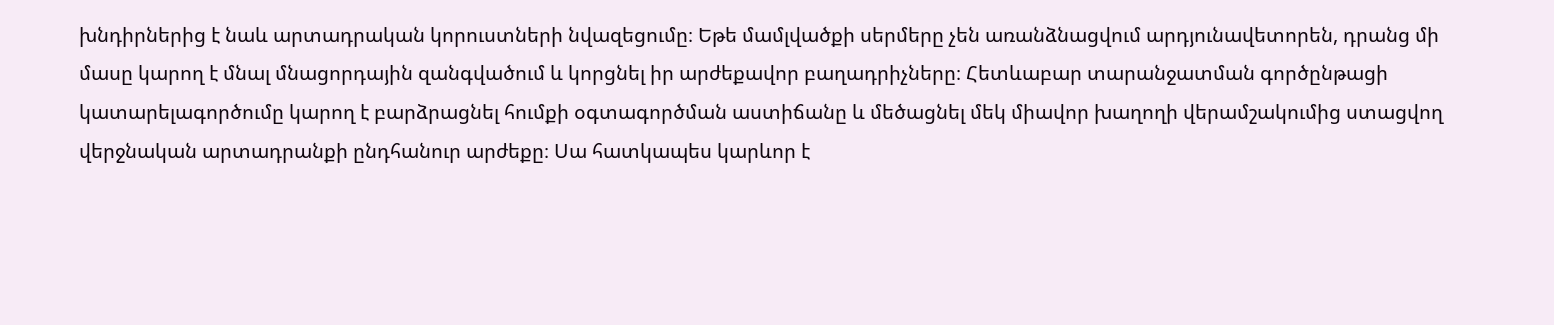խնդիրներից է նաև արտադրական կորուստների նվազեցումը։ Եթե մամլվածքի սերմերը չեն առանձնացվում արդյունավետորեն, դրանց մի մասը կարող է մնալ մնացորդային զանգվածում և կորցնել իր արժեքավոր բաղադրիչները։ Հետևաբար տարանջատման գործընթացի կատարելագործումը կարող է բարձրացնել հումքի օգտագործման աստիճանը և մեծացնել մեկ միավոր խաղողի վերամշակումից ստացվող վերջնական արտադրանքի ընդհանուր արժեքը։ Սա հատկապես կարևոր է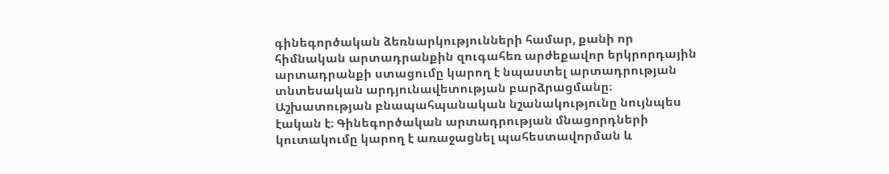գինեգործական ձեռնարկությունների համար, քանի որ հիմնական արտադրանքին զուգահեռ արժեքավոր երկրորդային արտադրանքի ստացումը կարող է նպաստել արտադրության տնտեսական արդյունավետության բարձրացմանը։ Աշխատության բնապահպանական նշանակությունը նույնպես էական է։ Գինեգործական արտադրության մնացորդների կուտակումը կարող է առաջացնել պահեստավորման և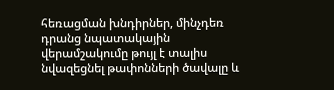հեռացման խնդիրներ, մինչդեռ դրանց նպատակային վերամշակումը թույլ է տալիս նվազեցնել թափոնների ծավալը և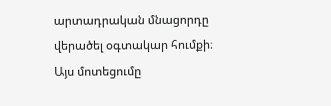արտադրական մնացորդը վերածել օգտակար հումքի։ Այս մոտեցումը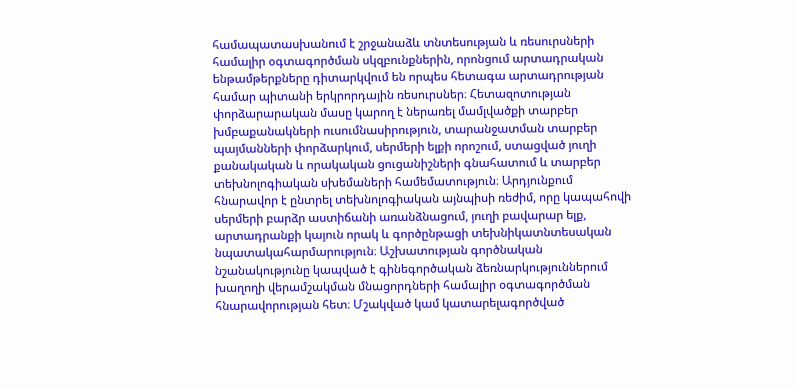համապատասխանում է շրջանաձև տնտեսության և ռեսուրսների համալիր օգտագործման սկզբունքներին, որոնցում արտադրական ենթամթերքները դիտարկվում են որպես հետագա արտադրության համար պիտանի երկրորդային ռեսուրսներ։ Հետազոտության փորձարարական մասը կարող է ներառել մամլվածքի տարբեր խմբաքանակների ուսումնասիրություն, տարանջատման տարբեր պայմանների փորձարկում, սերմերի ելքի որոշում, ստացված յուղի քանակական և որակական ցուցանիշների գնահատում և տարբեր տեխնոլոգիական սխեմաների համեմատություն։ Արդյունքում հնարավոր է ընտրել տեխնոլոգիական այնպիսի ռեժիմ, որը կապահովի սերմերի բարձր աստիճանի առանձնացում, յուղի բավարար ելք, արտադրանքի կայուն որակ և գործընթացի տեխնիկատնտեսական նպատակահարմարություն։ Աշխատության գործնական նշանակությունը կապված է գինեգործական ձեռնարկություններում խաղողի վերամշակման մնացորդների համալիր օգտագործման հնարավորության հետ։ Մշակված կամ կատարելագործված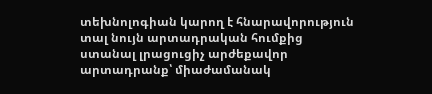տեխնոլոգիան կարող է հնարավորություն տալ նույն արտադրական հումքից ստանալ լրացուցիչ արժեքավոր արտադրանք՝ միաժամանակ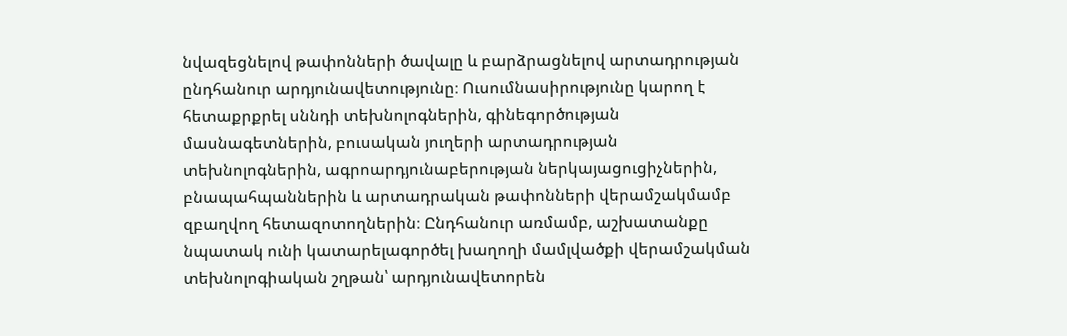նվազեցնելով թափոնների ծավալը և բարձրացնելով արտադրության ընդհանուր արդյունավետությունը։ Ուսումնասիրությունը կարող է հետաքրքրել սննդի տեխնոլոգներին, գինեգործության մասնագետներին, բուսական յուղերի արտադրության տեխնոլոգներին, ագրոարդյունաբերության ներկայացուցիչներին, բնապահպաններին և արտադրական թափոնների վերամշակմամբ զբաղվող հետազոտողներին։ Ընդհանուր առմամբ, աշխատանքը նպատակ ունի կատարելագործել խաղողի մամլվածքի վերամշակման տեխնոլոգիական շղթան՝ արդյունավետորեն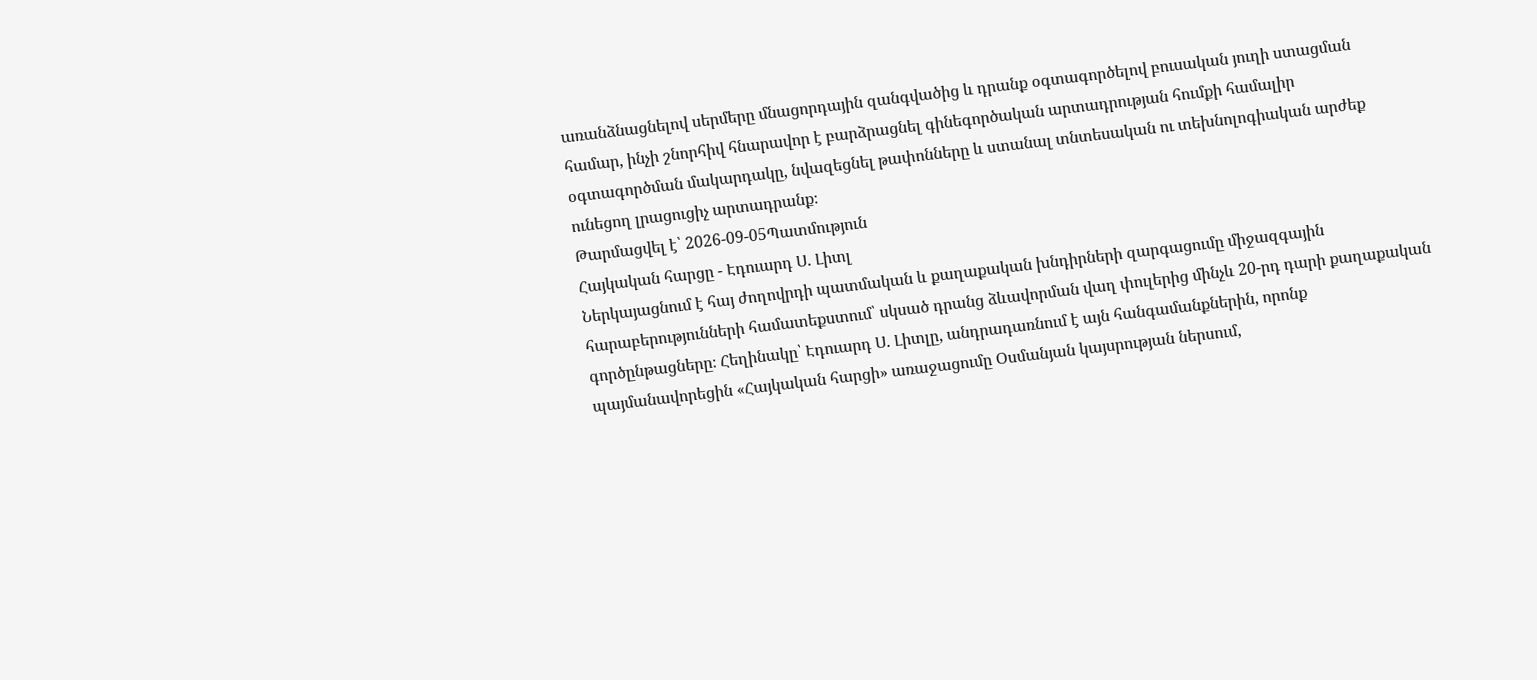առանձնացնելով սերմերը մնացորդային զանգվածից և դրանք օգտագործելով բուսական յուղի ստացման համար, ինչի շնորհիվ հնարավոր է բարձրացնել գինեգործական արտադրության հումքի համալիր օգտագործման մակարդակը, նվազեցնել թափոնները և ստանալ տնտեսական ու տեխնոլոգիական արժեք ունեցող լրացուցիչ արտադրանք։
Թարմացվել է՝ 2026-09-05Պատմություն
Հայկական հարցը - Էդուարդ Ս. Լիտլ
Ներկայացնում է հայ ժողովրդի պատմական և քաղաքական խնդիրների զարգացումը միջազգային հարաբերությունների համատեքստում՝ սկսած դրանց ձևավորման վաղ փուլերից մինչև 20-րդ դարի քաղաքական գործընթացները։ Հեղինակը՝ Էդուարդ Ս. Լիտլը, անդրադառնում է այն հանգամանքներին, որոնք պայմանավորեցին «Հայկական հարցի» առաջացումը Օսմանյան կայսրության ներսում,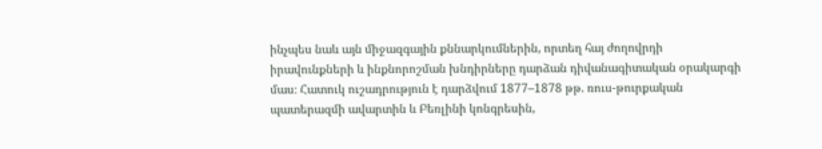ինչպես նաև այն միջազգային քննարկումներին, որտեղ հայ ժողովրդի իրավունքների և ինքնորոշման խնդիրները դարձան դիվանագիտական օրակարգի մաս։ Հատուկ ուշադրություն է դարձվում 1877–1878 թթ. ռուս-թուրքական պատերազմի ավարտին և Բեռլինի կոնգրեսին,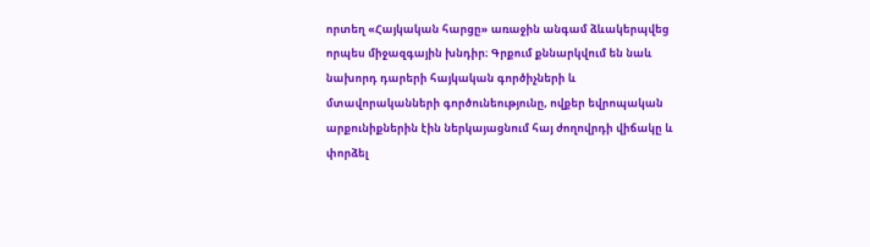որտեղ «Հայկական հարցը» առաջին անգամ ձևակերպվեց որպես միջազգային խնդիր։ Գրքում քննարկվում են նաև նախորդ դարերի հայկական գործիչների և մտավորականների գործունեությունը, ովքեր եվրոպական արքունիքներին էին ներկայացնում հայ ժողովրդի վիճակը և փորձել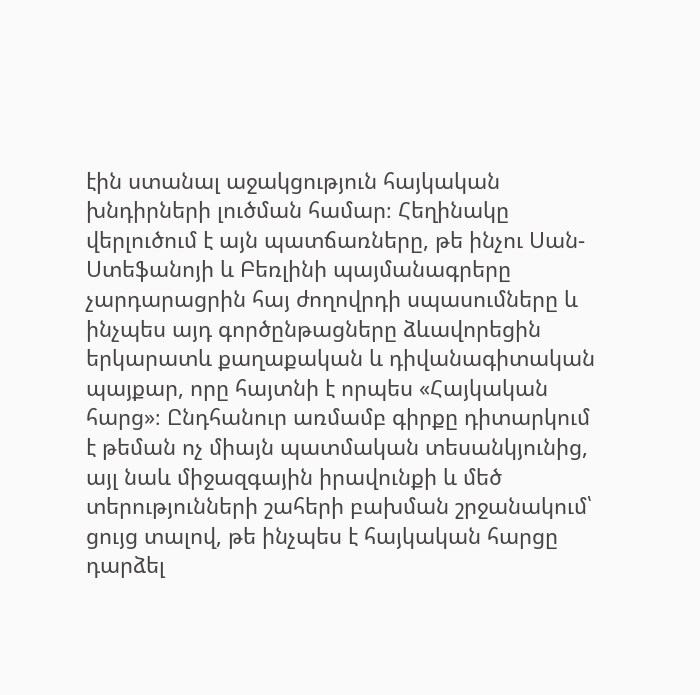էին ստանալ աջակցություն հայկական խնդիրների լուծման համար։ Հեղինակը վերլուծում է այն պատճառները, թե ինչու Սան-Ստեֆանոյի և Բեռլինի պայմանագրերը չարդարացրին հայ ժողովրդի սպասումները և ինչպես այդ գործընթացները ձևավորեցին երկարատև քաղաքական և դիվանագիտական պայքար, որը հայտնի է որպես «Հայկական հարց»։ Ընդհանուր առմամբ գիրքը դիտարկում է թեման ոչ միայն պատմական տեսանկյունից, այլ նաև միջազգային իրավունքի և մեծ տերությունների շահերի բախման շրջանակում՝ ցույց տալով, թե ինչպես է հայկական հարցը դարձել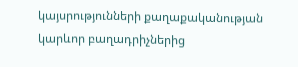կայսրությունների քաղաքականության կարևոր բաղադրիչներից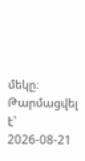մեկը։
Թարմացվել է՝ 2026-08-21